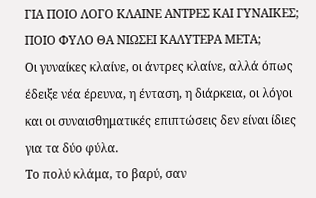ΓΙΑ ΠΟΙΟ ΛΟΓΟ ΚΛΑΙΝΕ ΑΝΤΡΕΣ ΚΑΙ ΓΥΝΑΙΚΕΣ; ΠΟΙΟ ΦΥΛΟ ΘΑ ΝΙΩΣΕΙ ΚΑΛΥΤΕΡΑ ΜΕΤΑ;
Οι γυναίκες κλαίνε, οι άντρες κλαίνε, αλλά όπως έδειξε νέα έρευνα, η ένταση, η διάρκεια, οι λόγοι και οι συναισθηματικές επιπτώσεις δεν είναι ίδιες για τα δύο φύλα.
Το πολύ κλάμα, το βαρύ, σαν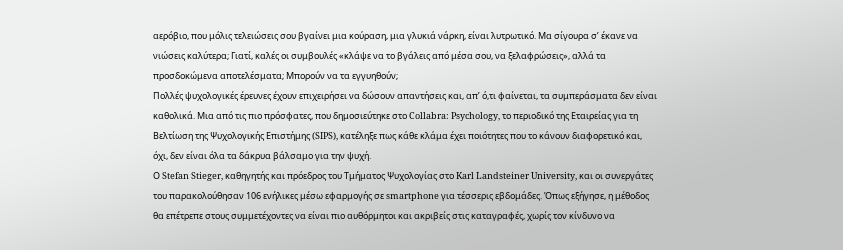αερόβιο, που μόλις τελειώσεις σου βγαίνει μια κούραση, μια γλυκιά νάρκη, είναι λυτρωτικό. Μα σίγουρα σ’ έκανε να νιώσεις καλύτερα; Γιατί, καλές οι συμβουλές «κλάψε να το βγάλεις από μέσα σου, να ξελαφρώσεις», αλλά τα προσδοκώμενα αποτελέσματα; Μπορούν να τα εγγυηθούν;
Πολλές ψυχολογικές έρευνες έχουν επιχειρήσει να δώσουν απαντήσεις και, απ’ ό,τι φαίνεται, τα συμπεράσματα δεν είναι καθολικά. Μια από τις πιο πρόσφατες, που δημοσιεύτηκε στο Collabra: Psychology, το περιοδικό της Εταιρείας για τη Βελτίωση της Ψυχολογικής Επιστήμης (SIPS), κατέληξε πως κάθε κλάμα έχει ποιότητες που το κάνουν διαφορετικό και, όχι, δεν είναι όλα τα δάκρυα βάλσαμο για την ψυχή.
Ο Stefan Stieger, καθηγητής και πρόεδρος του Τμήματος Ψυχολογίας στο Karl Landsteiner University, και οι συνεργάτες του παρακολούθησαν 106 ενήλικες μέσω εφαρμογής σε smartphone για τέσσερις εβδομάδες. Όπως εξήγησε, η μέθοδος θα επέτρεπε στους συμμετέχοντες να είναι πιο αυθόρμητοι και ακριβείς στις καταγραφές, χωρίς τον κίνδυνο να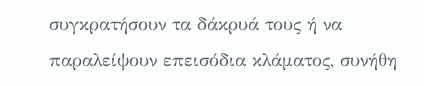συγκρατήσουν τα δάκρυά τους ή να παραλείψουν επεισόδια κλάματος, συνήθη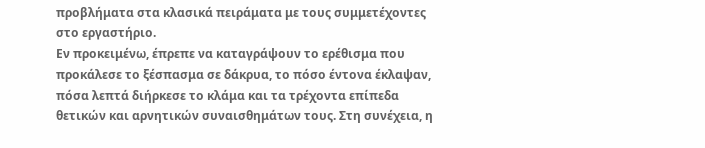προβλήματα στα κλασικά πειράματα με τους συμμετέχοντες στο εργαστήριο.
Εν προκειμένω, έπρεπε να καταγράψουν το ερέθισμα που προκάλεσε το ξέσπασμα σε δάκρυα, το πόσο έντονα έκλαψαν, πόσα λεπτά διήρκεσε το κλάμα και τα τρέχοντα επίπεδα θετικών και αρνητικών συναισθημάτων τους. Στη συνέχεια, η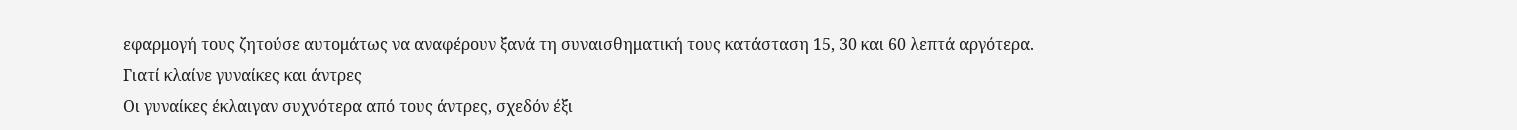εφαρμογή τους ζητούσε αυτομάτως να αναφέρουν ξανά τη συναισθηματική τους κατάσταση 15, 30 και 60 λεπτά αργότερα.
Γιατί κλαίνε γυναίκες και άντρες
Οι γυναίκες έκλαιγαν συχνότερα από τους άντρες, σχεδόν έξι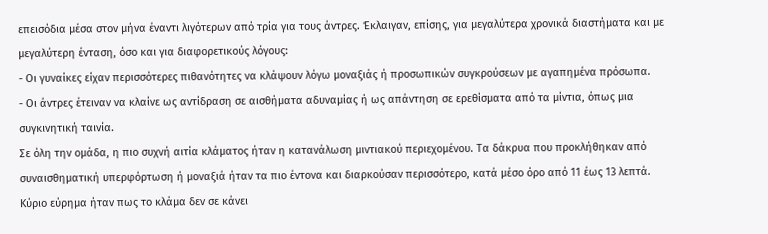επεισόδια μέσα στον μήνα έναντι λιγότερων από τρία για τους άντρες. Έκλαιγαν, επίσης, για μεγαλύτερα χρονικά διαστήματα και με μεγαλύτερη ένταση, όσο και για διαφορετικούς λόγους:
- Οι γυναίκες είχαν περισσότερες πιθανότητες να κλάψουν λόγω μοναξιάς ή προσωπικών συγκρούσεων με αγαπημένα πρόσωπα.
- Οι άντρες έτειναν να κλαίνε ως αντίδραση σε αισθήματα αδυναμίας ή ως απάντηση σε ερεθίσματα από τα μίντια, όπως μια συγκινητική ταινία.
Σε όλη την ομάδα, η πιο συχνή αιτία κλάματος ήταν η κατανάλωση μιντιακού περιεχομένου. Τα δάκρυα που προκλήθηκαν από συναισθηματική υπερφόρτωση ή μοναξιά ήταν τα πιο έντονα και διαρκούσαν περισσότερο, κατά μέσο όρο από 11 έως 13 λεπτά.
Κύριο εύρημα ήταν πως το κλάμα δεν σε κάνει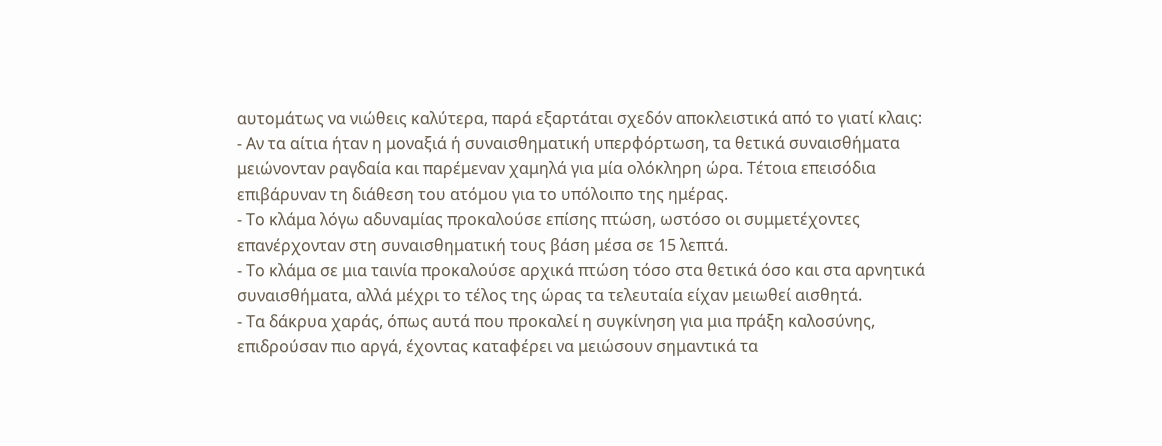αυτομάτως να νιώθεις καλύτερα, παρά εξαρτάται σχεδόν αποκλειστικά από το γιατί κλαις:
- Αν τα αίτια ήταν η μοναξιά ή συναισθηματική υπερφόρτωση, τα θετικά συναισθήματα μειώνονταν ραγδαία και παρέμεναν χαμηλά για μία ολόκληρη ώρα. Τέτοια επεισόδια επιβάρυναν τη διάθεση του ατόμου για το υπόλοιπο της ημέρας.
- Το κλάμα λόγω αδυναμίας προκαλούσε επίσης πτώση, ωστόσο οι συμμετέχοντες επανέρχονταν στη συναισθηματική τους βάση μέσα σε 15 λεπτά.
- Το κλάμα σε μια ταινία προκαλούσε αρχικά πτώση τόσο στα θετικά όσο και στα αρνητικά συναισθήματα, αλλά μέχρι το τέλος της ώρας τα τελευταία είχαν μειωθεί αισθητά.
- Τα δάκρυα χαράς, όπως αυτά που προκαλεί η συγκίνηση για μια πράξη καλοσύνης, επιδρούσαν πιο αργά, έχοντας καταφέρει να μειώσουν σημαντικά τα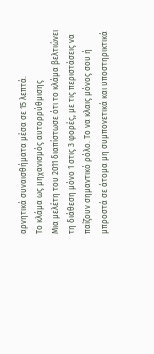αρνητικά συναισθήματα μέσα σε 15 λεπτά.
Το κλάμα ως μηχανισμός αυτορρύθμισης
Μια μελέτη του 2011 διαπίστωσε ότι το κλάμα βελτιώνει τη διάθεση μόνο 1 στις 3 φορές, με τις περιστάσεις να παίζουν σημαντικό ρόλο. Το να κλαις μόνος σου ή μπροστά σε άτομα μη συμπονετικά και υποστηρικτικά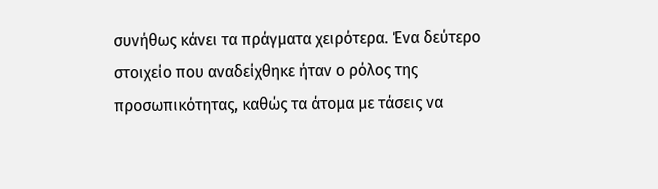συνήθως κάνει τα πράγματα χειρότερα. Ένα δεύτερο στοιχείο που αναδείχθηκε ήταν ο ρόλος της προσωπικότητας, καθώς τα άτομα με τάσεις να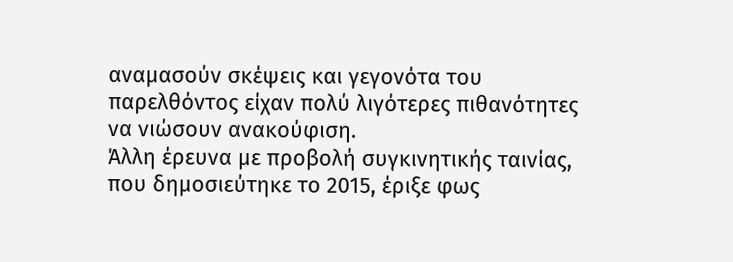αναμασούν σκέψεις και γεγονότα του παρελθόντος είχαν πολύ λιγότερες πιθανότητες να νιώσουν ανακούφιση.
Άλλη έρευνα με προβολή συγκινητικής ταινίας, που δημοσιεύτηκε το 2015, έριξε φως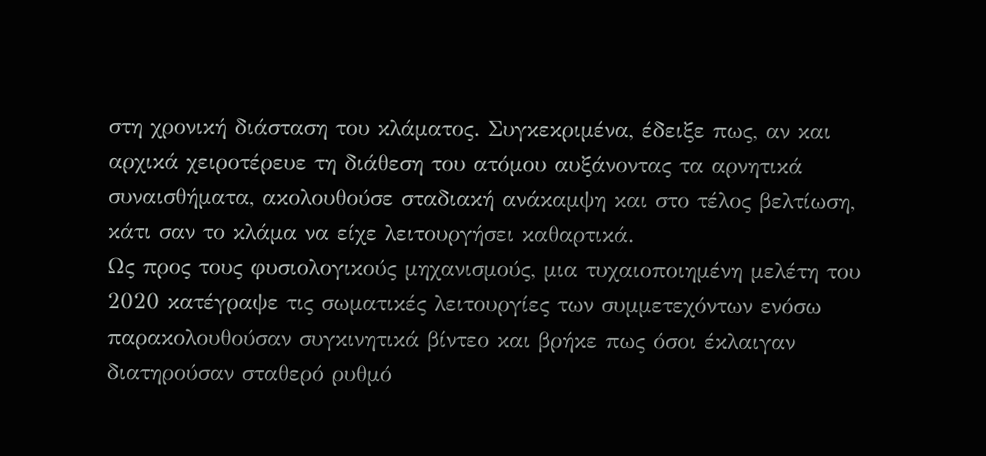στη χρονική διάσταση του κλάματος. Συγκεκριμένα, έδειξε πως, αν και αρχικά χειροτέρευε τη διάθεση του ατόμου αυξάνοντας τα αρνητικά συναισθήματα, ακολουθούσε σταδιακή ανάκαμψη και στο τέλος βελτίωση, κάτι σαν το κλάμα να είχε λειτουργήσει καθαρτικά.
Ως προς τους φυσιολογικούς μηχανισμούς, μια τυχαιοποιημένη μελέτη του 2020 κατέγραψε τις σωματικές λειτουργίες των συμμετεχόντων ενόσω παρακολουθούσαν συγκινητικά βίντεο και βρήκε πως όσοι έκλαιγαν διατηρούσαν σταθερό ρυθμό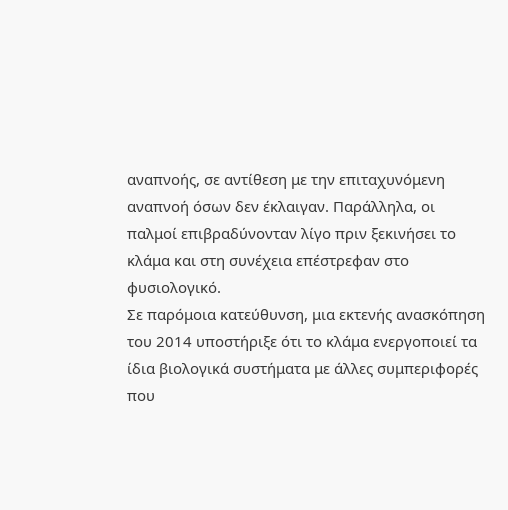αναπνοής, σε αντίθεση με την επιταχυνόμενη αναπνοή όσων δεν έκλαιγαν. Παράλληλα, οι παλμοί επιβραδύνονταν λίγο πριν ξεκινήσει το κλάμα και στη συνέχεια επέστρεφαν στο φυσιολογικό.
Σε παρόμοια κατεύθυνση, μια εκτενής ανασκόπηση του 2014 υποστήριξε ότι το κλάμα ενεργοποιεί τα ίδια βιολογικά συστήματα με άλλες συμπεριφορές που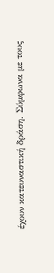έχουν κατευναστική δράση. Σύμφωνα με τους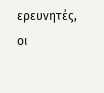ερευνητές, οι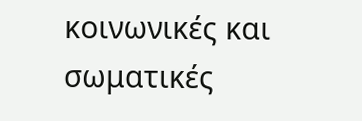κοινωνικές και σωματικές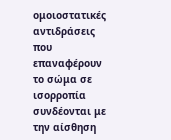ομοιοστατικές αντιδράσεις που επαναφέρουν το σώμα σε ισορροπία συνδέονται με την αίσθηση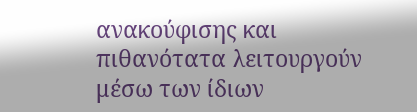ανακούφισης και πιθανότατα λειτουργούν μέσω των ίδιων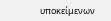υποκείμενων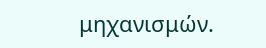μηχανισμών.